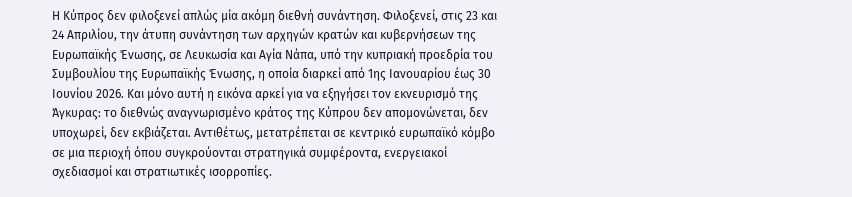Η Κύπρος δεν φιλοξενεί απλώς μία ακόμη διεθνή συνάντηση. Φιλοξενεί, στις 23 και 24 Απριλίου, την άτυπη συνάντηση των αρχηγών κρατών και κυβερνήσεων της Ευρωπαϊκής Ένωσης, σε Λευκωσία και Αγία Νάπα, υπό την κυπριακή προεδρία του Συμβουλίου της Ευρωπαϊκής Ένωσης, η οποία διαρκεί από 1ης Ιανουαρίου έως 30 Ιουνίου 2026. Και μόνο αυτή η εικόνα αρκεί για να εξηγήσει τον εκνευρισμό της Άγκυρας: το διεθνώς αναγνωρισμένο κράτος της Κύπρου δεν απομονώνεται, δεν υποχωρεί, δεν εκβιάζεται. Αντιθέτως, μετατρέπεται σε κεντρικό ευρωπαϊκό κόμβο σε μια περιοχή όπου συγκρούονται στρατηγικά συμφέροντα, ενεργειακοί σχεδιασμοί και στρατιωτικές ισορροπίες.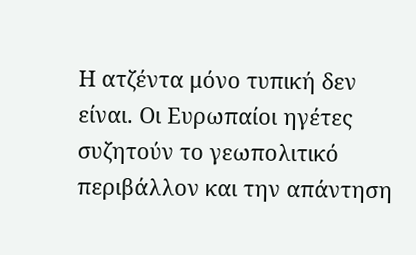Η ατζέντα μόνο τυπική δεν είναι. Οι Ευρωπαίοι ηγέτες συζητούν το γεωπολιτικό περιβάλλον και την απάντηση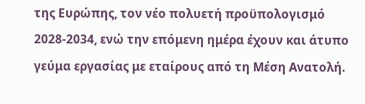της Ευρώπης, τον νέο πολυετή προϋπολογισμό 2028-2034, ενώ την επόμενη ημέρα έχουν και άτυπο γεύμα εργασίας με εταίρους από τη Μέση Ανατολή.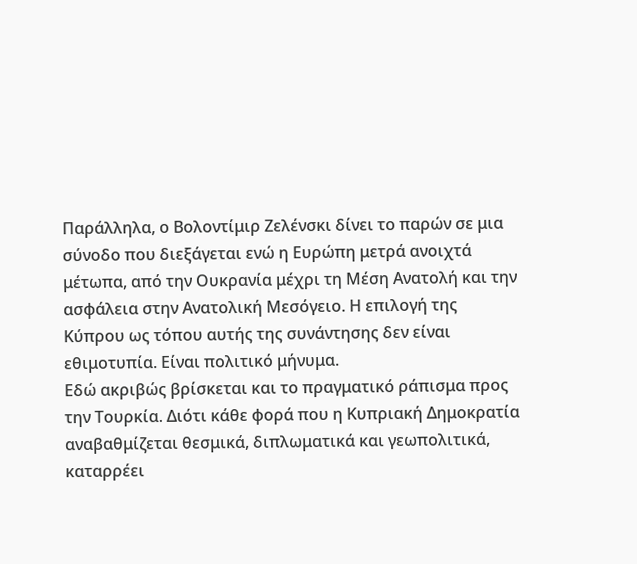Παράλληλα, ο Βολοντίμιρ Ζελένσκι δίνει το παρών σε μια σύνοδο που διεξάγεται ενώ η Ευρώπη μετρά ανοιχτά μέτωπα, από την Ουκρανία μέχρι τη Μέση Ανατολή και την ασφάλεια στην Ανατολική Μεσόγειο. Η επιλογή της Κύπρου ως τόπου αυτής της συνάντησης δεν είναι εθιμοτυπία. Είναι πολιτικό μήνυμα.
Εδώ ακριβώς βρίσκεται και το πραγματικό ράπισμα προς την Τουρκία. Διότι κάθε φορά που η Κυπριακή Δημοκρατία αναβαθμίζεται θεσμικά, διπλωματικά και γεωπολιτικά, καταρρέει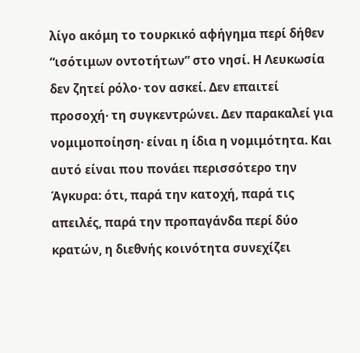λίγο ακόμη το τουρκικό αφήγημα περί δήθεν “ισότιμων οντοτήτων” στο νησί. Η Λευκωσία δεν ζητεί ρόλο· τον ασκεί. Δεν επαιτεί προσοχή· τη συγκεντρώνει. Δεν παρακαλεί για νομιμοποίηση· είναι η ίδια η νομιμότητα. Και αυτό είναι που πονάει περισσότερο την Άγκυρα: ότι, παρά την κατοχή, παρά τις απειλές, παρά την προπαγάνδα περί δύο κρατών, η διεθνής κοινότητα συνεχίζει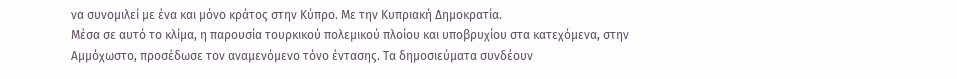να συνομιλεί με ένα και μόνο κράτος στην Κύπρο. Με την Κυπριακή Δημοκρατία.
Μέσα σε αυτό το κλίμα, η παρουσία τουρκικού πολεμικού πλοίου και υποβρυχίου στα κατεχόμενα, στην Αμμόχωστο, προσέδωσε τον αναμενόμενο τόνο έντασης. Τα δημοσιεύματα συνδέουν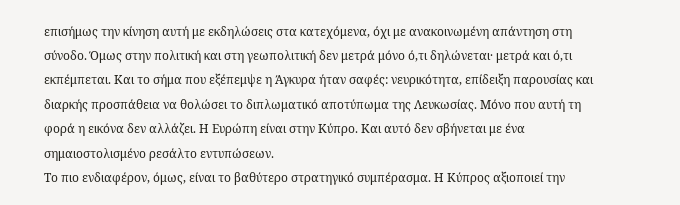επισήμως την κίνηση αυτή με εκδηλώσεις στα κατεχόμενα, όχι με ανακοινωμένη απάντηση στη σύνοδο. Όμως στην πολιτική και στη γεωπολιτική δεν μετρά μόνο ό,τι δηλώνεται· μετρά και ό,τι εκπέμπεται. Και το σήμα που εξέπεμψε η Άγκυρα ήταν σαφές: νευρικότητα, επίδειξη παρουσίας και διαρκής προσπάθεια να θολώσει το διπλωματικό αποτύπωμα της Λευκωσίας. Μόνο που αυτή τη φορά η εικόνα δεν αλλάζει. Η Ευρώπη είναι στην Κύπρο. Και αυτό δεν σβήνεται με ένα σημαιοστολισμένο ρεσάλτο εντυπώσεων.
Το πιο ενδιαφέρον, όμως, είναι το βαθύτερο στρατηγικό συμπέρασμα. Η Κύπρος αξιοποιεί την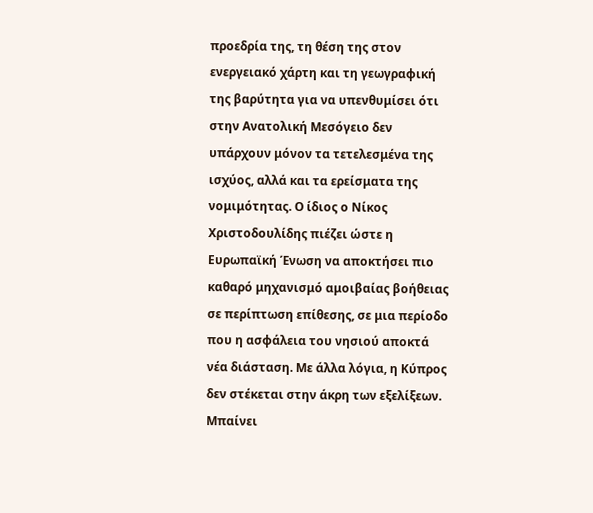προεδρία της, τη θέση της στον ενεργειακό χάρτη και τη γεωγραφική της βαρύτητα για να υπενθυμίσει ότι στην Ανατολική Μεσόγειο δεν υπάρχουν μόνον τα τετελεσμένα της ισχύος, αλλά και τα ερείσματα της νομιμότητας. Ο ίδιος ο Νίκος Χριστοδουλίδης πιέζει ώστε η Ευρωπαϊκή Ένωση να αποκτήσει πιο καθαρό μηχανισμό αμοιβαίας βοήθειας σε περίπτωση επίθεσης, σε μια περίοδο που η ασφάλεια του νησιού αποκτά νέα διάσταση. Με άλλα λόγια, η Κύπρος δεν στέκεται στην άκρη των εξελίξεων. Μπαίνει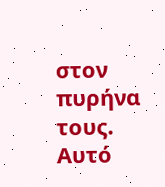στον πυρήνα τους.
Αυτό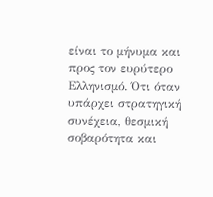είναι το μήνυμα και προς τον ευρύτερο Ελληνισμό. Ότι όταν υπάρχει στρατηγική συνέχεια, θεσμική σοβαρότητα και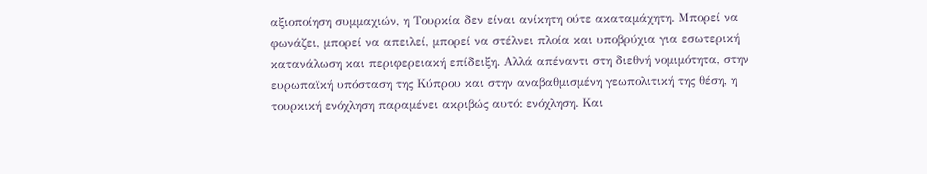αξιοποίηση συμμαχιών, η Τουρκία δεν είναι ανίκητη ούτε ακαταμάχητη. Μπορεί να φωνάζει, μπορεί να απειλεί, μπορεί να στέλνει πλοία και υποβρύχια για εσωτερική κατανάλωση και περιφερειακή επίδειξη. Αλλά απέναντι στη διεθνή νομιμότητα, στην ευρωπαϊκή υπόσταση της Κύπρου και στην αναβαθμισμένη γεωπολιτική της θέση, η τουρκική ενόχληση παραμένει ακριβώς αυτό: ενόχληση. Και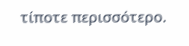τίποτε περισσότερο.